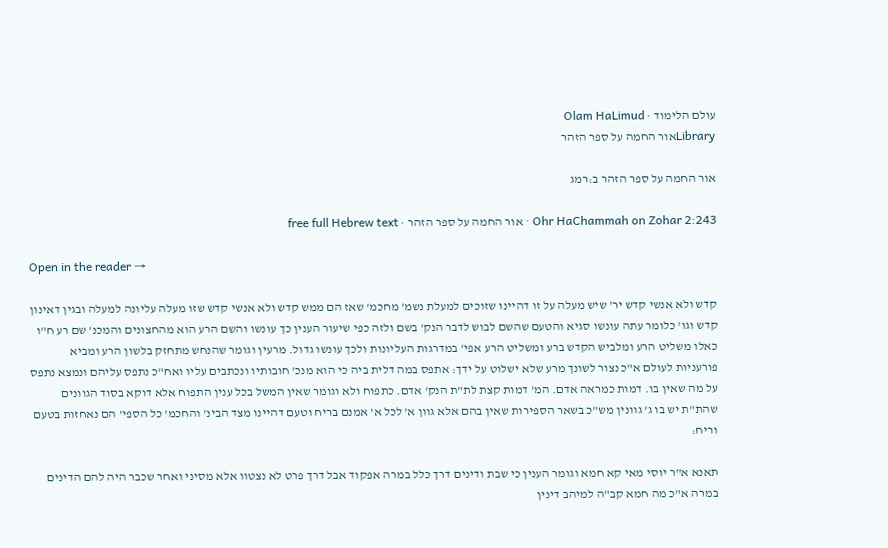עולם הלימוד · Olam HaLimud
Libraryאור החמה על ספר הזהר

אור החמה על ספר הזהר ב:רמג

Ohr HaChammah on Zohar 2:243 · אור החמה על ספר הזהר · free full Hebrew text

Open in the reader →

קדש ולא אנשי קדש יר' שיש מעלה על זו דהיינו שזוכים למעלת נשמ' מחכמ' שאז הם ממש קדש ולא אנשי קדש שזו מעלה עליונה למעלה ובגין דאינון קדש וגו' כלומר עתה עונשו סגיא והטעם שהשם לבוש לדבר הנק' בשם ולזה כפי שיעור הענין כך עונשו והשם הרע הוא מהחצונים והמכנ' שם רע ח"ו כאלו משליט הרע ומלביש הקדש ברע ומשליט הרע אפי' במדרגות העליונות ולכך עונשו גדול. מרעין וגומר שהנחש מתחזק בלשון הרע ומביא פורעניות לעולם א"כ נצור לשונך מרע שלא ישלוט על ידך: אתפס במה דלית ביה כי הוא מנכ' חובותיו ונכתבים עליו ואח"כ נתפס עליהם ונמצא נתפס על מה שאין בו. דמות כמראה אדם. המ' דמות קצת לת"ת הנק' אדם. כתפוח ולא וגומר שאין המשל בכל ענין התפוח אלא דוקא בסוד הגוונים שהת"ת יש בו ג' גוונין מש"כ בשאר הספירות שאין בהם אלא גוון א' לכל א' אמנם בריח וטעם דהיינו מצד הבינ' והחכמ' כל הספי' הם נאחזות בטעם וריח:

תאנא א"ר יוסי מאי קא חמא וגומר הענין כי שבת ודינים דרך כלל במרה אפקוד אבל דרך פרט לא נצטוו אלא מסיני ואחר שכבר היה להם הדינים במרה א"כ מה חמא קב"ה למיהב דינין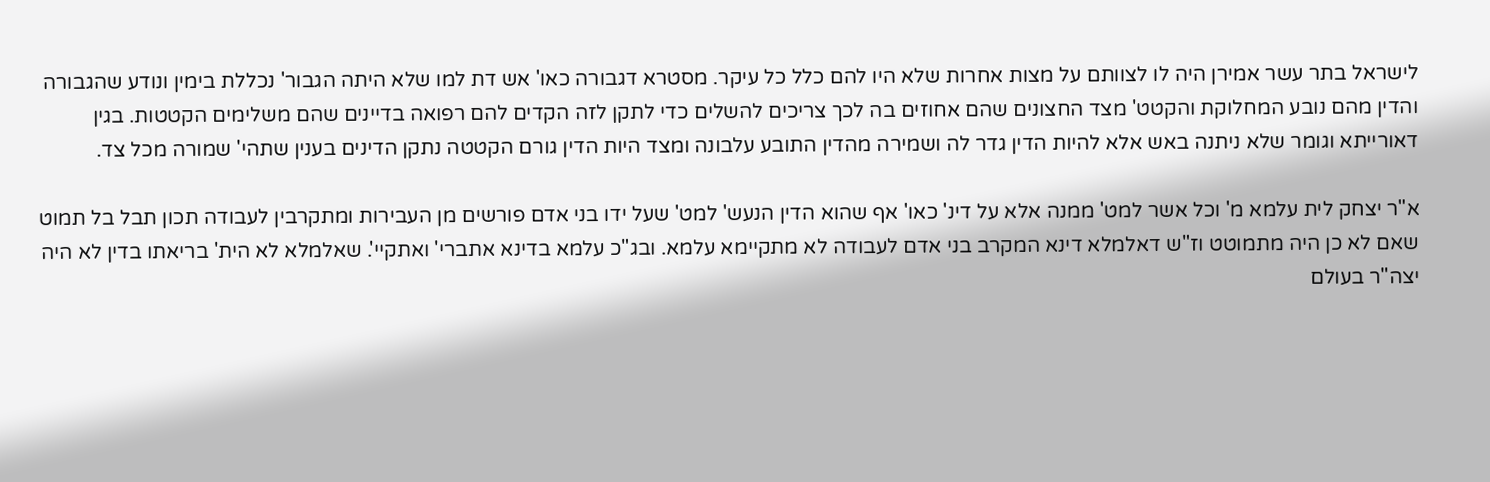לישראל בתר עשר אמירן היה לו לצוותם על מצות אחרות שלא היו להם כלל כל עיקר. מסטרא דגבורה כאו' אש דת למו שלא היתה הגבור' נכללת בימין ונודע שהגבורה והדין מהם נובע המחלוקת והקטט' מצד החצונים שהם אחוזים בה לכך צריכים להשלים כדי לתקן לזה הקדים להם רפואה בדיינים שהם משלימים הקטטות. בגין דאורייתא וגומר שלא ניתנה באש אלא להיות הדין גדר לה ושמירה מהדין התובע עלבונה ומצד היות הדין גורם הקטטה נתקן הדינים בענין שתהי' שמורה מכל צד.

א"ר יצחק לית עלמא מ' וכל אשר למט' ממנה אלא על דינ' כאו' אף שהוא הדין הנעש' למט' שעל ידו בני אדם פורשים מן העבירות ומתקרבין לעבודה תכון תבל בל תמוט שאם לא כן היה מתמוטט וז"ש דאלמלא דינא המקרב בני אדם לעבודה לא מתקיימא עלמא. ובג"כ עלמא בדינא אתברי' ואתקיי'. שאלמלא לא הית' בריאתו בדין לא היה יצה"ר בעולם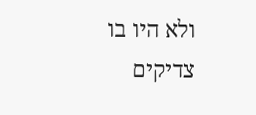ולא היו בו צדיקים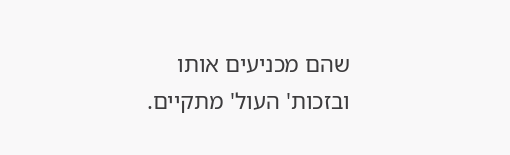שהם מכניעים אותו ובזכות' העול' מתקיים.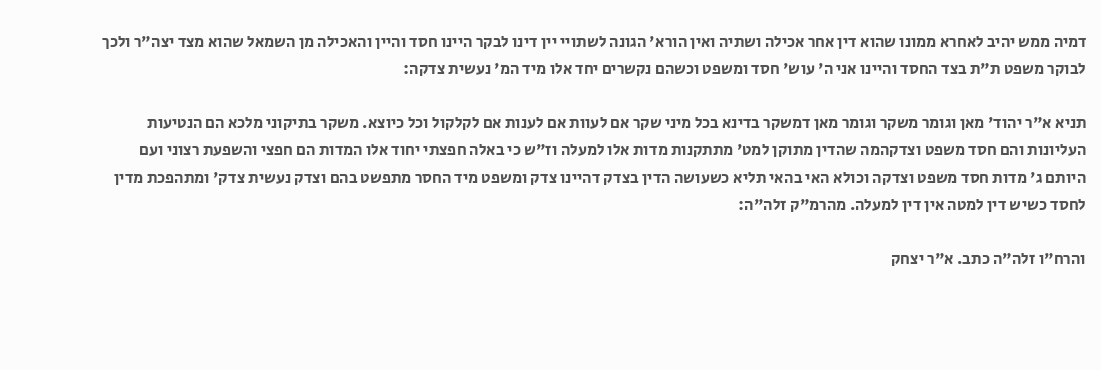דמיה ממש יהיב לאחרא ממונו שהוא דין אחר אכילה ושתיה ואין הורא' הגונה לשתויי יין דינו לבקר היינו חסד והיין והאכילה מן השמאל שהוא מצד יצה"ר ולכך לבוקר משפט ת"ת בצד החסד והיינו אני ה' עוש' חסד ומשפט וכשהם נקשרים יחד אלו מיד המ' נעשית צדקה:

תניא א"ר יהוד' מאן וגומר משקר וגומר מאן דמשקר בדינא בכל מיני שקר אם לעוות אם לענות אם לקלקול וכל כיוצא. משקר בתיקוני מלכא הם הנטיעות העליונות והם חסד משפט וצדקהמה שהדין מתוקן למט' מתתקנות מדות אלו למעלה וז"ש כי באלה חפצתי יחוד אלו המדות הם חפצי והשפעת רצוני ועם היותם ג' מדות חסד משפט וצדקה וכולא האי בהאי תליא כשעושה הדין בצדק דהיינו צדק ומשפט מיד החסר מתפשט בהם וצדק נעשית צדק' ומתהפכת מדין לחסד כשיש דין למטה אין דין למעלה. מהרמ"ק זלה"ה:

והרח"ו זלה"ה כתב. א"ר יצחק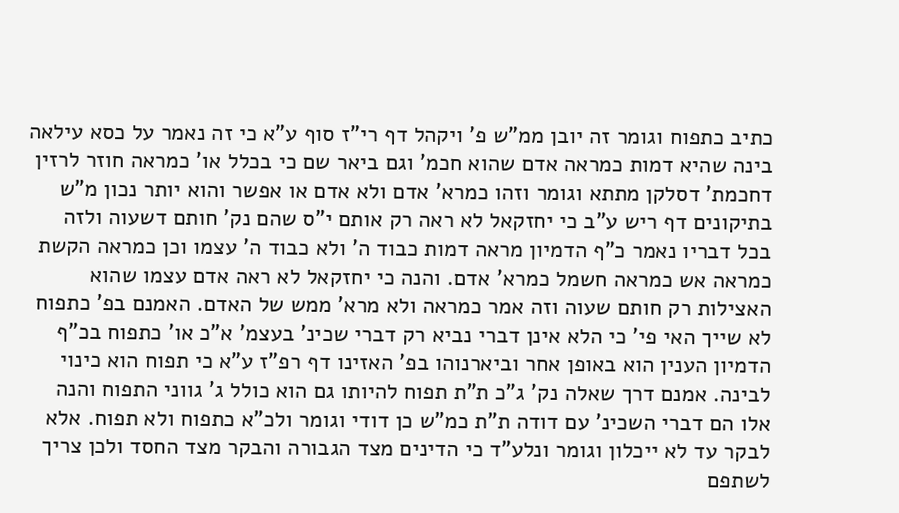כתיב כתפוח וגומר זה יובן ממ"ש פ' ויקהל דף רי"ז סוף ע"א כי זה נאמר על כסא עילאה בינה שהיא דמות כמראה אדם שהוא חכמ' וגם ביאר שם כי בכלל או' כמראה חוזר לרזין דחכמת' דסלקן מתתא וגומר וזהו כמרא' אדם ולא אדם או אפשר והוא יותר נכון מ"ש בתיקונים דף ריש ע"ב כי יחזקאל לא ראה רק אותם י"ס שהם נק' חותם דשעוה ולזה בכל דבריו נאמר כ"ף הדמיון מראה דמות כבוד ה' ולא כבוד ה' עצמו וכן כמראה הקשת כמראה אש כמראה חשמל כמרא' אדם. והנה כי יחזקאל לא ראה אדם עצמו שהוא האצילות רק חותם שעוה וזה אמר כמראה ולא מרא' ממש של האדם. האמנם בפ' כתפוח לא שייך האי פי' כי הלא אינן דברי נביא רק דברי שכינ' בעצמ' א"כ או' כתפוח בכ"ף הדמיון הענין הוא באופן אחר וביארנוהו בפ' האזינו דף רפ"ז ע"א כי תפוח הוא כינוי לבינה. אמנם דרך שאלה נק' ג"כ ת"ת תפוח להיותו גם הוא כולל ג' גווני התפוח והנה אלו הם דברי השכינ' עם דודה ת"ת כמ"ש כן דודי וגומר ולכ"א כתפוח ולא תפוח. אלא לבקר עד לא ייכלון וגומר ונלע"ד כי הדינים מצד הגבורה והבקר מצד החסד ולכן צריך לשתפם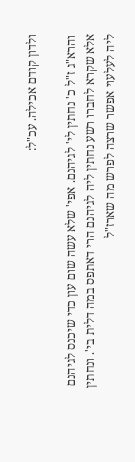ולדון קודם אכילה. עכ"ל:

והרא"ג ז"ל כ' נחתין לי' לגיהנם. אפי' שלא עשה שום עון כדי שיכנס לגיהנם אלא שקרא לחברו רשע נחתין ליה לגיהנם הרי דאתפס במה דלית בי'. ונחתין ליה לעלעוי אפשר שרצה לפרש מה שארז"ל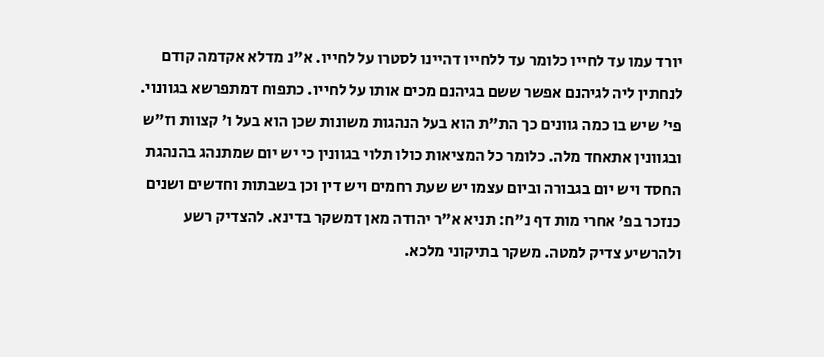יורד עמו עד לחייו כלומר עד ללחייו דהיינו לסטרו על לחייו. א"נ מדלא אקדמה קודם לנחתין ליה לגיהנם אפשר ששם בגיהנם מכים אותו על לחייו. כתפוח דמתפרשא בגוונוי. פי' שיש בו כמה גוונים כך הת"ת הוא בעל הנהגות משונות שכן הוא בעל ו' קצוות וז"ש ובגוונין אתאחד מלה. כלומר כל המציאות כולו תלוי בגוונין כי יש יום שמתנהג בהנהגת החסד ויש יום בגבורה וביום עצמו יש שעת רחמים ויש דין וכן בשבתות וחדשים ושנים כנזכר בפ' אחרי מות דף נ"ח: תניא א"ר יהודה מאן דמשקר בדינא. להצדיק רשע ולהרשיע צדיק למטה. משקר בתיקוני מלכא.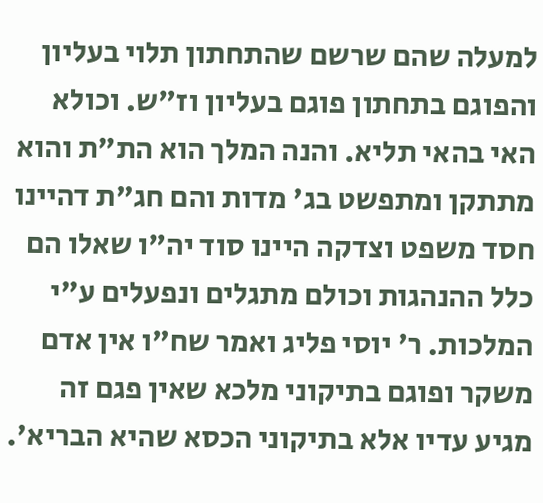למעלה שהם שרשם שהתחתון תלוי בעליון והפוגם בתחתון פוגם בעליון וז"ש. וכולא האי בהאי תליא. והנה המלך הוא הת"ת והוא מתתקן ומתפשט בג' מדות והם חג"ת דהיינו חסד משפט וצדקה היינו סוד יה"ו שאלו הם כלל ההנהגות וכולם מתגלים ונפעלים ע"י המלכות. ר' יוסי פליג ואמר שח"ו אין אדם משקר ופוגם בתיקוני מלכא שאין פגם זה מגיע עדיו אלא בתיקוני הכסא שהיא הבריא'.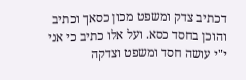דכתיב צדק ומשפט מכון כסאך וכתיב והוכן בחסד כסא. ועל אלו כתיב כי אני י"י עושה חסד ומשפט וצדקה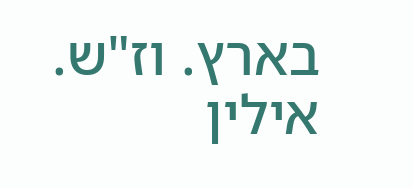בארץ. וז"ש. אילין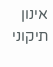אינון תיקוני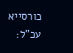כורסייא עכ"ל: